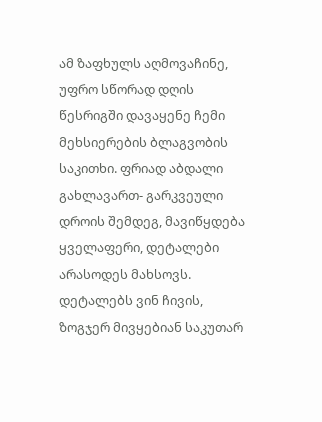ამ ზაფხულს აღმოვაჩინე, უფრო სწორად დღის წესრიგში დავაყენე ჩემი მეხსიერების ბლაგვობის საკითხი. ფრიად აბდალი გახლავართ- გარკვეული დროის შემდეგ, მავიწყდება ყველაფერი, დეტალები არასოდეს მახსოვს. დეტალებს ვინ ჩივის, ზოგჯერ მივყებიან საკუთარ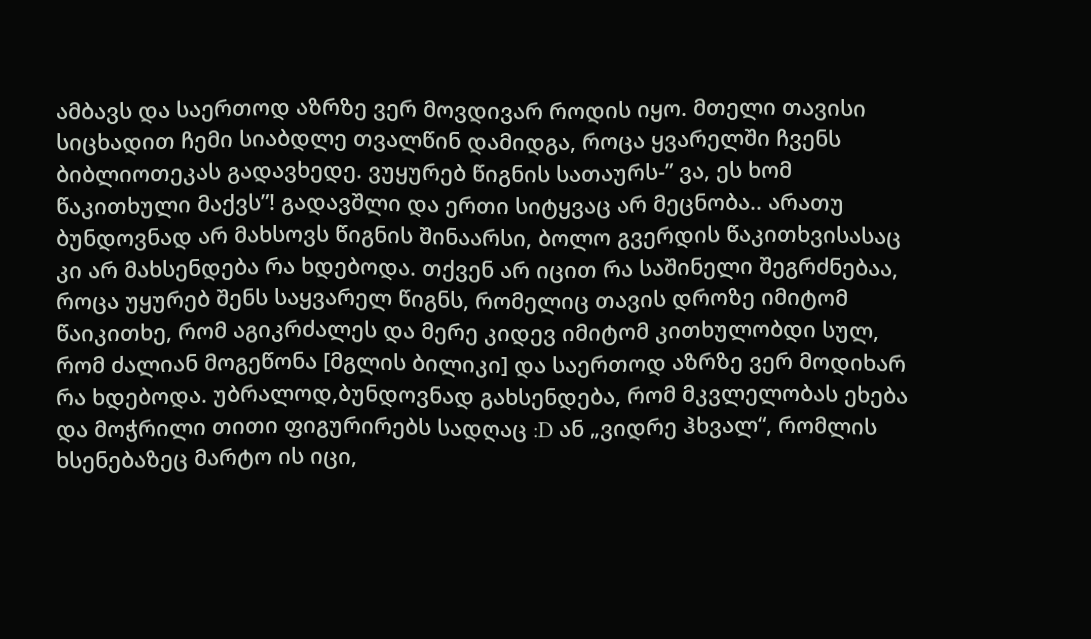ამბავს და საერთოდ აზრზე ვერ მოვდივარ როდის იყო. მთელი თავისი სიცხადით ჩემი სიაბდლე თვალწინ დამიდგა, როცა ყვარელში ჩვენს ბიბლიოთეკას გადავხედე. ვუყურებ წიგნის სათაურს-” ვა, ეს ხომ წაკითხული მაქვს”! გადავშლი და ერთი სიტყვაც არ მეცნობა.. არათუ ბუნდოვნად არ მახსოვს წიგნის შინაარსი, ბოლო გვერდის წაკითხვისასაც კი არ მახსენდება რა ხდებოდა. თქვენ არ იცით რა საშინელი შეგრძნებაა, როცა უყურებ შენს საყვარელ წიგნს, რომელიც თავის დროზე იმიტომ წაიკითხე, რომ აგიკრძალეს და მერე კიდევ იმიტომ კითხულობდი სულ, რომ ძალიან მოგეწონა [მგლის ბილიკი] და საერთოდ აზრზე ვერ მოდიხარ რა ხდებოდა. უბრალოდ,ბუნდოვნად გახსენდება, რომ მკვლელობას ეხება და მოჭრილი თითი ფიგურირებს სადღაც :D ან „ვიდრე ჰხვალ“, რომლის ხსენებაზეც მარტო ის იცი,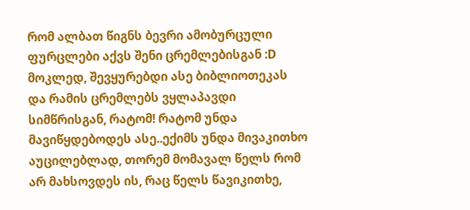რომ ალბათ წიგნს ბევრი ამობურცული ფურცლები აქვს შენი ცრემლებისგან :D მოკლედ, შევყურებდი ასე ბიბლიოთეკას და რამის ცრემლებს ვყლაპავდი სიმწრისგან, რატომ! რატომ უნდა მავიწყდებოდეს ასე..ექიმს უნდა მივაკითხო აუცილებლად, თორემ მომავალ წელს რომ არ მახსოვდეს ის, რაც წელს წავიკითხე,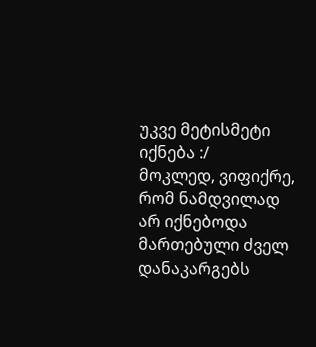უკვე მეტისმეტი იქნება :/
მოკლედ, ვიფიქრე, რომ ნამდვილად არ იქნებოდა მართებული ძველ დანაკარგებს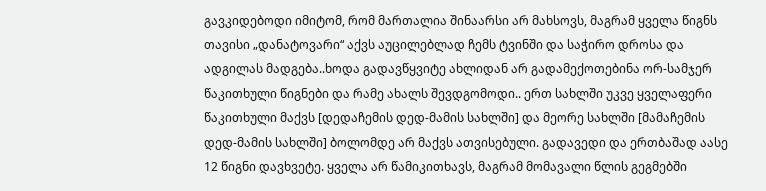გავკიდებოდი იმიტომ, რომ მართალია შინაარსი არ მახსოვს, მაგრამ ყველა წიგნს თავისი „დანატოვარი“ აქვს აუცილებლად ჩემს ტვინში და საჭირო დროსა და ადგილას მადგება..ხოდა გადავწყვიტე ახლიდან არ გადამექოთებინა ორ-სამჯერ წაკითხული წიგნები და რამე ახალს შევდგომოდი.. ერთ სახლში უკვე ყველაფერი წაკითხული მაქვს [დედაჩემის დედ-მამის სახლში] და მეორე სახლში [მამაჩემის დედ-მამის სახლში] ბოლომდე არ მაქვს ათვისებული. გადავედი და ერთბაშად აასე 12 წიგნი დავხვეტე. ყველა არ წამიკითხავს, მაგრამ მომავალი წლის გეგმებში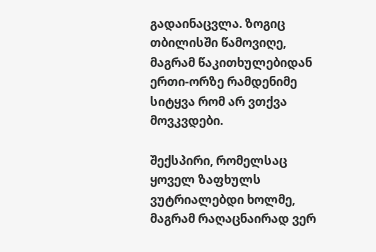გადაინაცვლა. ზოგიც თბილისში წამოვიღე, მაგრამ წაკითხულებიდან ერთი-ორზე რამდენიმე სიტყვა რომ არ ვთქვა მოვკვდები.

შექსპირი, რომელსაც ყოველ ზაფხულს ვუტრიალებდი ხოლმე, მაგრამ რაღაცნაირად ვერ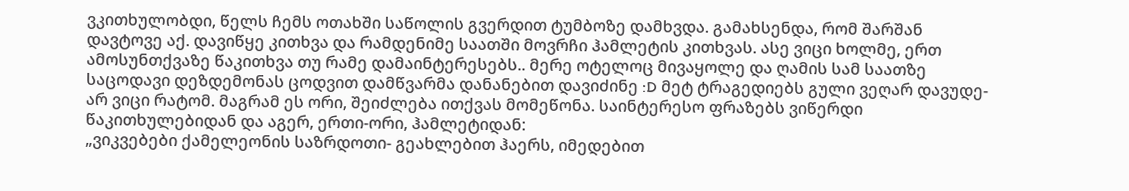ვკითხულობდი, წელს ჩემს ოთახში საწოლის გვერდით ტუმბოზე დამხვდა. გამახსენდა, რომ შარშან დავტოვე აქ. დავიწყე კითხვა და რამდენიმე საათში მოვრჩი ჰამლეტის კითხვას. ასე ვიცი ხოლმე, ერთ ამოსუნთქვაზე წაკითხვა თუ რამე დამაინტერესებს.. მერე ოტელოც მივაყოლე და ღამის სამ საათზე საცოდავი დეზდემონას ცოდვით დამწვარმა დანანებით დავიძინე :D მეტ ტრაგედიებს გული ვეღარ დავუდე- არ ვიცი რატომ. მაგრამ ეს ორი, შეიძლება ითქვას მომეწონა. საინტერესო ფრაზებს ვიწერდი წაკითხულებიდან და აგერ, ერთი-ორი, ჰამლეტიდან:
„ვიკვებები ქამელეონის საზრდოთი- გეახლებით ჰაერს, იმედებით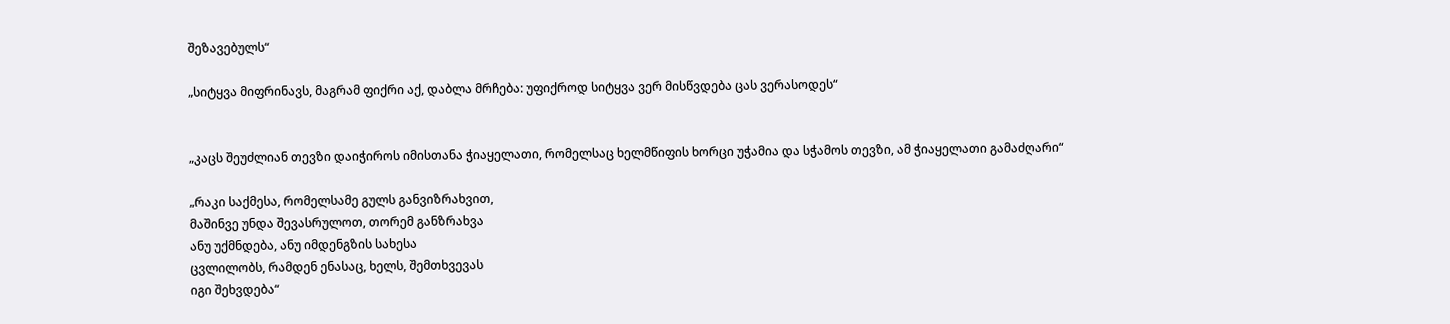შეზავებულს“

„სიტყვა მიფრინავს, მაგრამ ფიქრი აქ, დაბლა მრჩება: უფიქროდ სიტყვა ვერ მისწვდება ცას ვერასოდეს“


„კაცს შეუძლიან თევზი დაიჭიროს იმისთანა ჭიაყელათი, რომელსაც ხელმწიფის ხორცი უჭამია და სჭამოს თევზი, ამ ჭიაყელათი გამაძღარი“

„რაკი საქმესა, რომელსამე გულს განვიზრახვით,
მაშინვე უნდა შევასრულოთ, თორემ განზრახვა
ანუ უქმნდება, ანუ იმდენგზის სახესა
ცვლილობს, რამდენ ენასაც, ხელს, შემთხვევას
იგი შეხვდება“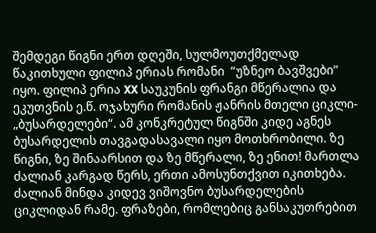შემდეგი წიგნი ერთ დღეში, სულმოუთქმელად წაკითხული ფილიპ ერიას რომანი  “უზნეო ბავშვები” იყო. ფილიპ ერია XX საუკუნის ფრანგი მწერალია და ეკუთვნის ე.წ. ოჯახური რომანის ჟანრის მთელი ციკლი- „ბუსარდელები“. ამ კონკრეტულ წიგნში კიდე აგნეს ბუსარდელის თავგადასავალი იყო მოთხრობილი. ზე წიგნი, ზე შინაარსით და ზე მწერალი, ზე ენით! მართლა ძალიან კარგად წერს, ერთი ამოსუნთქვით იკითხება. ძალიან მინდა კიდევ ვიშოვნო ბუსარდელების ციკლიდან რამე. ფრაზები, რომლებიც განსაკუთრებით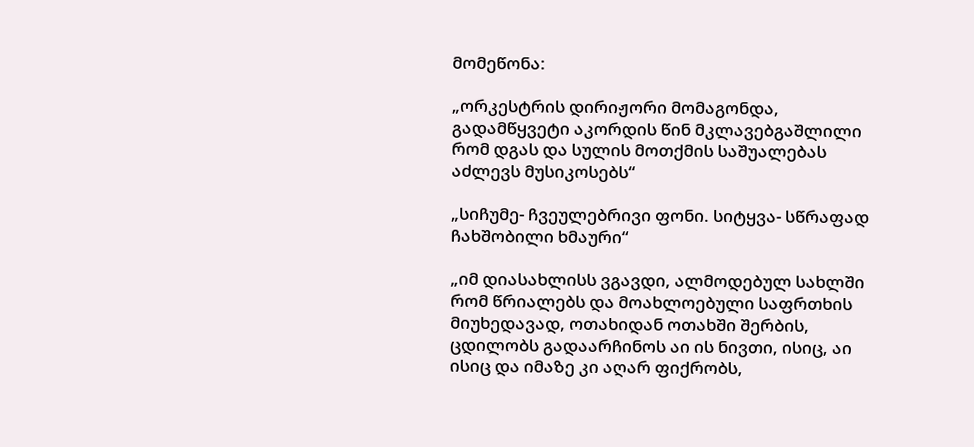მომეწონა:

„ორკესტრის დირიჟორი მომაგონდა, გადამწყვეტი აკორდის წინ მკლავებგაშლილი რომ დგას და სულის მოთქმის საშუალებას აძლევს მუსიკოსებს“

„სიჩუმე- ჩვეულებრივი ფონი. სიტყვა- სწრაფად ჩახშობილი ხმაური“

„იმ დიასახლისს ვგავდი, ალმოდებულ სახლში რომ წრიალებს და მოახლოებული საფრთხის მიუხედავად, ოთახიდან ოთახში შერბის, ცდილობს გადაარჩინოს აი ის ნივთი, ისიც, აი ისიც და იმაზე კი აღარ ფიქრობს,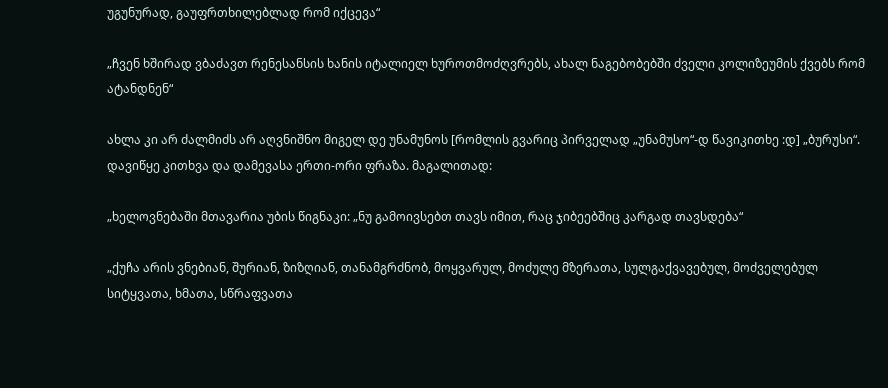უგუნურად, გაუფრთხილებლად რომ იქცევა“

„ჩვენ ხშირად ვბაძავთ რენესანსის ხანის იტალიელ ხუროთმოძღვრებს, ახალ ნაგებობებში ძველი კოლიზეუმის ქვებს რომ ატანდნენ“

ახლა კი არ ძალმიძს არ აღვნიშნო მიგელ დე უნამუნოს [რომლის გვარიც პირველად „უნამუსო“-დ წავიკითხე :დ] „ბურუსი“. დავიწყე კითხვა და დამევასა ერთი-ორი ფრაზა. მაგალითად:

„ხელოვნებაში მთავარია უბის წიგნაკი: „ნუ გამოივსებთ თავს იმით, რაც ჯიბეებშიც კარგად თავსდება“

„ქუჩა არის ვნებიან, შურიან, ზიზღიან, თანამგრძნობ, მოყვარულ, მოძულე მზერათა, სულგაქვავებულ, მოძველებულ სიტყვათა, ხმათა, სწრაფვათა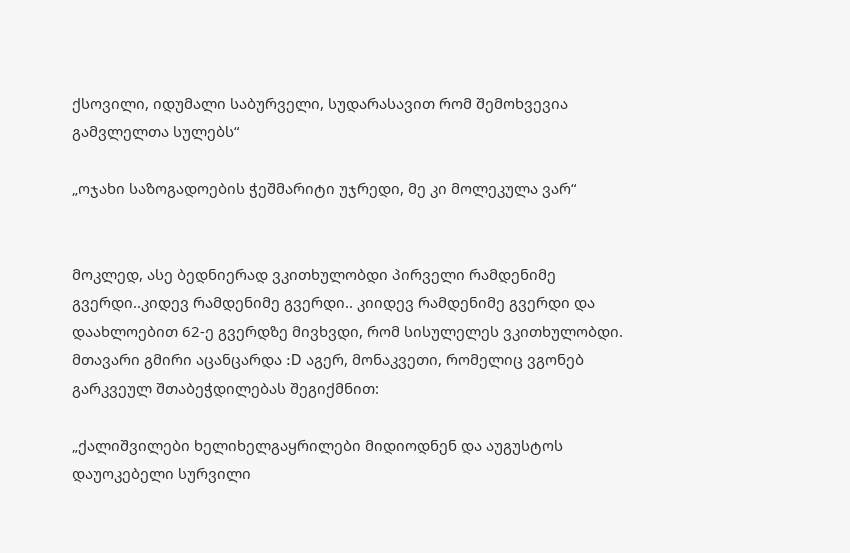ქსოვილი, იდუმალი საბურველი, სუდარასავით რომ შემოხვევია გამვლელთა სულებს“

„ოჯახი საზოგადოების ჭეშმარიტი უჯრედი, მე კი მოლეკულა ვარ“


მოკლედ, ასე ბედნიერად ვკითხულობდი პირველი რამდენიმე გვერდი..კიდევ რამდენიმე გვერდი.. კიიდევ რამდენიმე გვერდი და დაახლოებით 62-ე გვერდზე მივხვდი, რომ სისულელეს ვკითხულობდი. მთავარი გმირი აცანცარდა :D აგერ, მონაკვეთი, რომელიც ვგონებ გარკვეულ შთაბეჭდილებას შეგიქმნით:

„ქალიშვილები ხელიხელგაყრილები მიდიოდნენ და აუგუსტოს დაუოკებელი სურვილი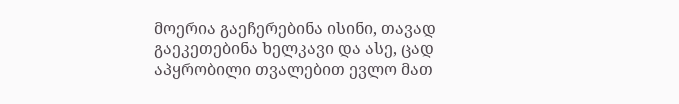მოერია გაეჩერებინა ისინი, თავად გაეკეთებინა ხელკავი და ასე, ცად აპყრობილი თვალებით ევლო მათ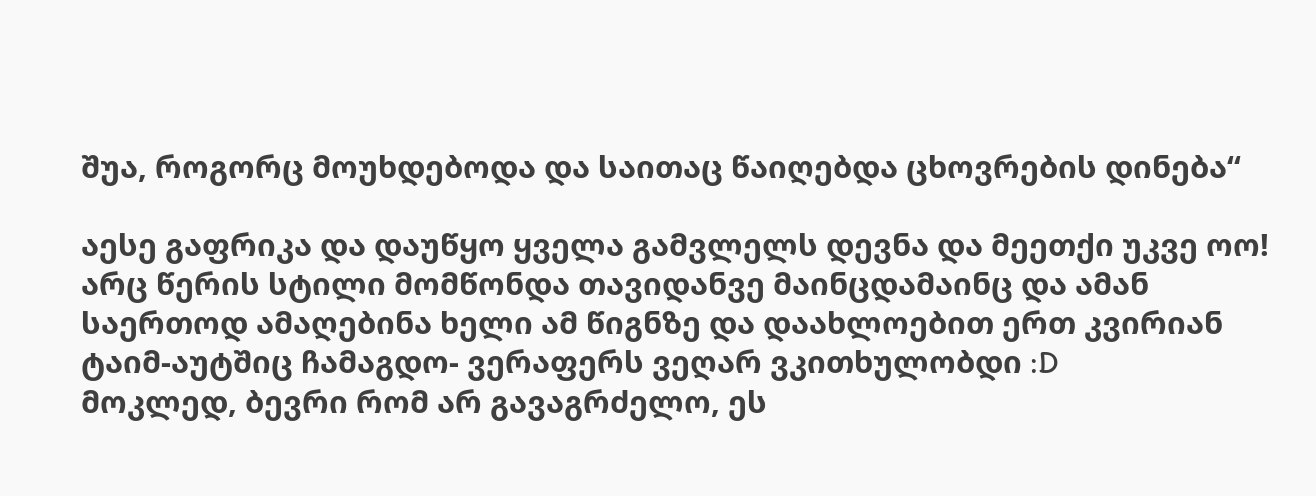შუა, როგორც მოუხდებოდა და საითაც წაიღებდა ცხოვრების დინება“

აესე გაფრიკა და დაუწყო ყველა გამვლელს დევნა და მეეთქი უკვე ოო! არც წერის სტილი მომწონდა თავიდანვე მაინცდამაინც და ამან საერთოდ ამაღებინა ხელი ამ წიგნზე და დაახლოებით ერთ კვირიან ტაიმ-აუტშიც ჩამაგდო- ვერაფერს ვეღარ ვკითხულობდი :D
მოკლედ, ბევრი რომ არ გავაგრძელო, ეს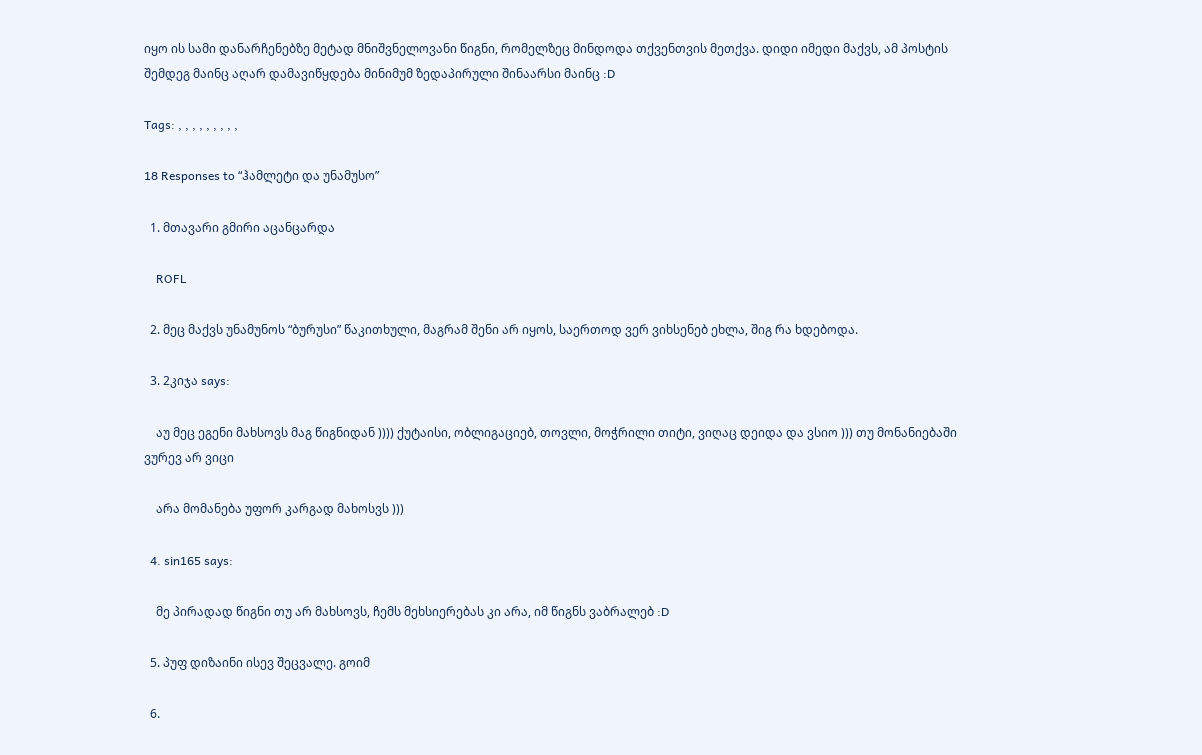იყო ის სამი დანარჩენებზე მეტად მნიშვნელოვანი წიგნი, რომელზეც მინდოდა თქვენთვის მეთქვა. დიდი იმედი მაქვს, ამ პოსტის შემდეგ მაინც აღარ დამავიწყდება მინიმუმ ზედაპირული შინაარსი მაინც :D

Tags: , , , , , , , , ,

18 Responses to “ჰამლეტი და უნამუსო”

  1. მთავარი გმირი აცანცარდა

    ROFL

  2. მეც მაქვს უნამუნოს “ბურუსი” წაკითხული, მაგრამ შენი არ იყოს, საერთოდ ვერ ვიხსენებ ეხლა, შიგ რა ხდებოდა.

  3. 2კიჯა says:

    აუ მეც ეგენი მახსოვს მაგ წიგნიდან )))) ქუტაისი, ობლიგაციებ, თოვლი, მოჭრილი თიტი, ვიღაც დეიდა და ვსიო ))) თუ მონანიებაში ვურევ არ ვიცი

    არა მომანება უფორ კარგად მახოსვს )))

  4. sin165 says:

    მე პირადად წიგნი თუ არ მახსოვს, ჩემს მეხსიერებას კი არა, იმ წიგნს ვაბრალებ :D

  5. პუფ დიზაინი ისევ შეცვალე. გოიმ

  6.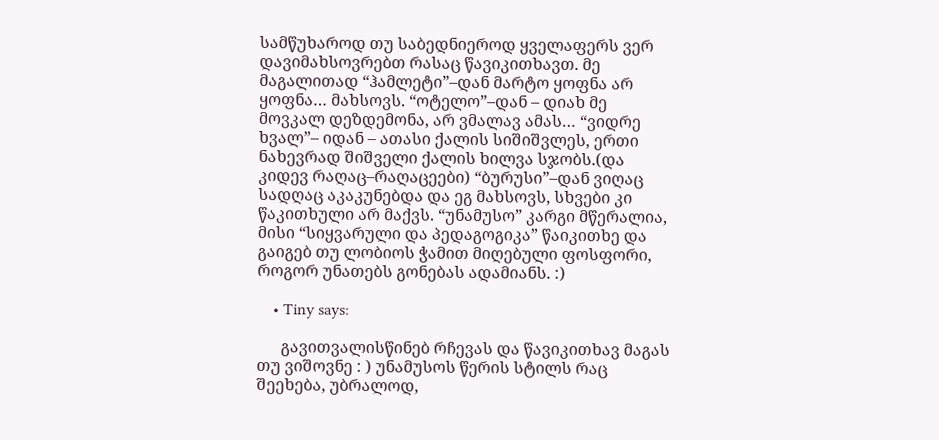სამწუხაროდ თუ საბედნიეროდ ყველაფერს ვერ დავიმახსოვრებთ რასაც წავიკითხავთ. მე მაგალითად “ჰამლეტი”–დან მარტო ყოფნა არ ყოფნა… მახსოვს. “ოტელო”–დან – დიახ მე მოვკალ დეზდემონა, არ ვმალავ ამას… “ვიდრე ხვალ”– იდან – ათასი ქალის სიშიშვლეს, ერთი ნახევრად შიშველი ქალის ხილვა სჯობს.(და კიდევ რაღაც–რაღაცეები) “ბურუსი”–დან ვიღაც სადღაც აკაკუნებდა და ეგ მახსოვს, სხვები კი წაკითხული არ მაქვს. “უნამუსო” კარგი მწერალია, მისი “სიყვარული და პედაგოგიკა” წაიკითხე და გაიგებ თუ ლობიოს ჭამით მიღებული ფოსფორი, როგორ უნათებს გონებას ადამიანს. :)

    • Tiny says:

      გავითვალისწინებ რჩევას და წავიკითხავ მაგას თუ ვიშოვნე : ) უნამუსოს წერის სტილს რაც შეეხება, უბრალოდ,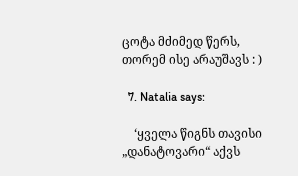ცოტა მძიმედ წერს, თორემ ისე არაუშავს : )

  7. Natalia says:

    ‘ყველა წიგნს თავისი „დანატოვარი“ აქვს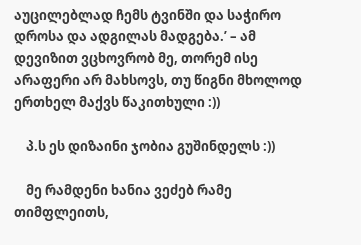აუცილებლად ჩემს ტვინში და საჭირო დროსა და ადგილას მადგება.’ – ამ დევიზით ვცხოვრობ მე, თორემ ისე არაფერი არ მახსოვს, თუ წიგნი მხოლოდ ერთხელ მაქვს წაკითხული :))

    პ.ს ეს დიზაინი ჯობია გუშინდელს :))

    მე რამდენი ხანია ვეძებ რამე თიმფლეითს,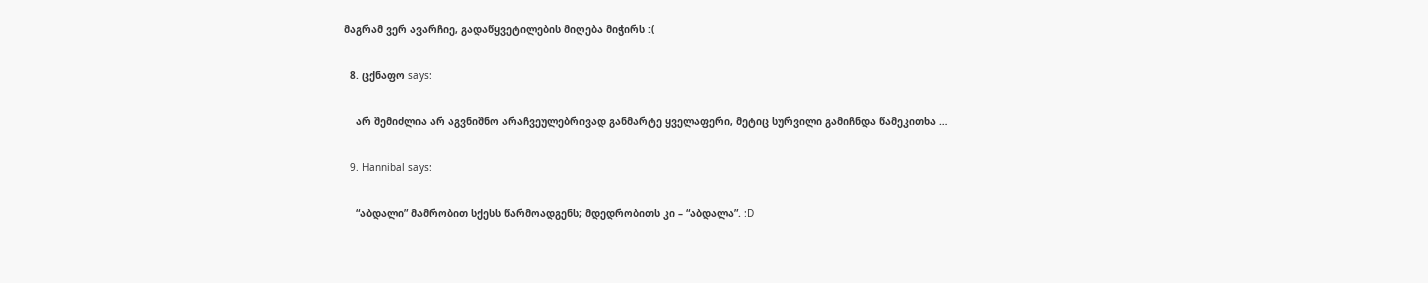მაგრამ ვერ ავარჩიე, გადაწყვეტილების მიღება მიჭირს :(

  8. ცქნაფო says:

    არ შემიძლია არ აგვნიშნო არაჩვეულებრივად განმარტე ყველაფერი, მეტიც სურვილი გამიჩნდა წამეკითხა …

  9. Hannibal says:

    “აბდალი” მამრობით სქესს წარმოადგენს; მდედრობითს კი – “აბდალა”. :D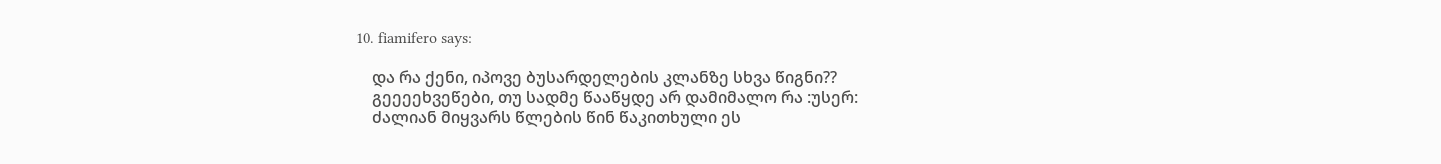10. fiamifero says:

    და რა ქენი, იპოვე ბუსარდელების კლანზე სხვა წიგნი??
    გეეეეხვეწები, თუ სადმე წააწყდე არ დამიმალო რა :უსერ:
    ძალიან მიყვარს წლების წინ წაკითხული ეს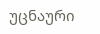უცნაური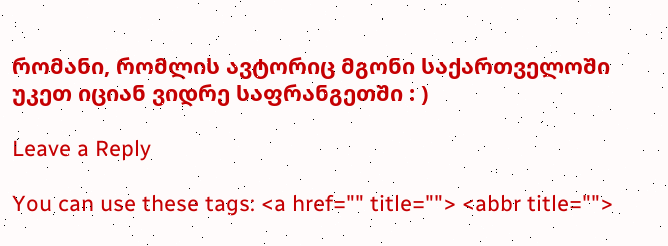რომანი, რომლის ავტორიც მგონი საქართველოში უკეთ იციან ვიდრე საფრანგეთში : )

Leave a Reply

You can use these tags: <a href="" title=""> <abbr title="">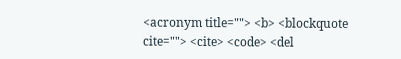<acronym title=""> <b> <blockquote cite=""> <cite> <code> <del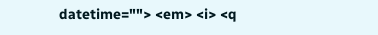datetime=""> <em> <i> <q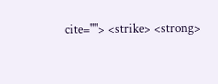cite=""> <strike> <strong>